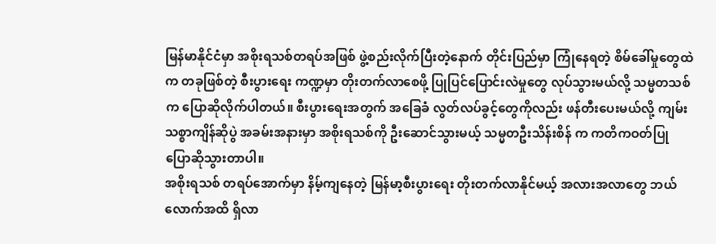မြန်မာနိုင်ငံမှာ အစိုးရသစ်တရပ်အဖြစ် ဖွဲ့စည်းလိုက်ပြီးတဲ့နောက် တိုင်းပြည်မှာ ကြုံနေရတဲ့ စိမ်ခေါ်မှုတွေထဲက တခုဖြစ်တဲ့ စီးပွားရေး ကဏ္ဍမှာ တိုးတက်လာစေဖို့ ပြုပြင်ပြောင်းလဲမှုတွေ လုပ်သွားမယ်လို့ သမ္မတသစ်က ပြောဆိုလိုက်ပါတယ်။ စီးပွားရေးအတွက် အခြေခံ လွတ်လပ်ခွင့်တွေကိုလည်း ဖန်တီးပေးမယ်လို့ ကျမ်းသစ္စာကျိန်ဆိုပွဲ အခမ်းအနားမှာ အစိုးရသစ်ကို ဦးဆောင်သွားမယ့် သမ္မတဦးသိန်းစိန် က ကတိကဝတ်ပြု ပြောဆိုသွားတာပါ။
အစိုးရသစ် တရပ်အောက်မှာ နိမ့်ကျနေတဲ့ မြန်မာ့စီးပွားရေး တိုးတက်လာနိုင်မယ့် အလားအလာတွေ ဘယ်လောက်အထိ ရှိလာ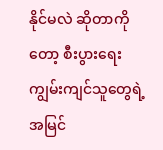နိုင်မလဲ ဆိုတာကိုတော့ စီးပွားရေး ကျွမ်းကျင်သူတွေရဲ့ အမြင်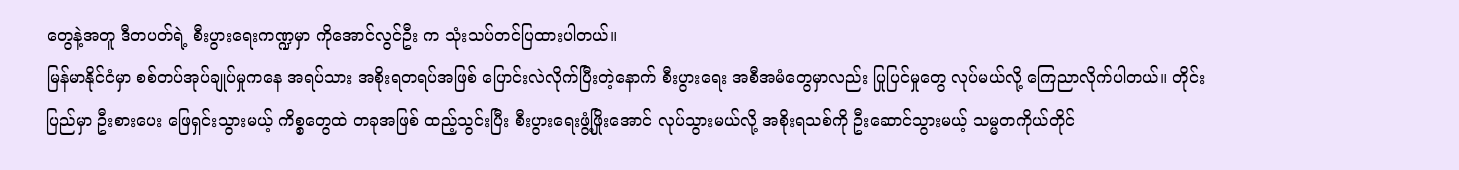တွေနဲ့အတူ ဒီတပတ်ရဲ့ စီးပွားရေးကဏ္ဍမှာ ကိုအောင်လွင်ဦး က သုံးသပ်တင်ပြထားပါတယ်။
မြန်မာနိုင်ငံမှာ စစ်တပ်အုပ်ချုပ်မှုကနေ အရပ်သား အစိုးရတရပ်အဖြစ် ပြောင်းလဲလိုက်ပြီးတဲ့နောက် စီးပွားရေး အစီအမံတွေမှာလည်း ပြုပြင်မှုတွေ လုပ်မယ်လို့ ကြေညာလိုက်ပါတယ်။ တိုင်းပြည်မှာ ဦးစားပေး ဖြေရှင်းသွားမယ့် ကိစ္စတွေထဲ တခုအဖြစ် ထည့်သွင်းပြီး စီးပွားရေးဖွံ့ဖြိုးအောင် လုပ်သွားမယ်လို့ အစိုးရသစ်ကို ဦးဆောင်သွားမယ့် သမ္မတကိုယ်တိုင်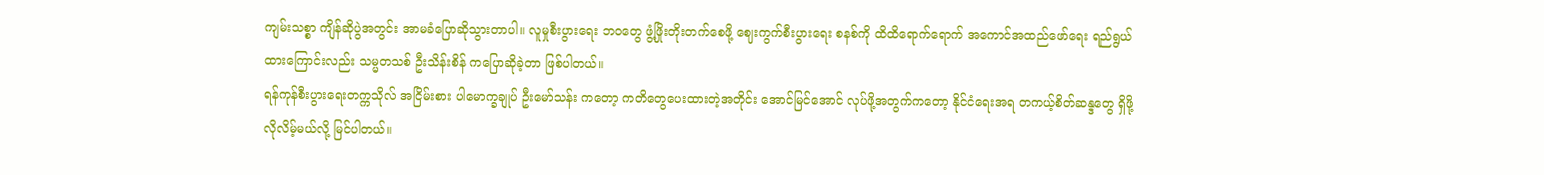ကျမ်းသစ္စာ ကျိန်ဆိုပွဲအတွင်း အာမခံပြောဆိုသွားတာပါ။ လူမှုစီးပွားရေး ဘဝတွေ ဖွံ့ဖြိုးတိုးတက်စေဖို့ ဈေးကွက်စီးပွားရေး စနစ်ကို ထိထိရောက်ရောက် အကောင်အထည်ဖော်ရေး ရည်ရွယ်ထားကြောင်းလည်း သမ္မတသစ် ဦးသိန်းစိန် ကပြောဆိုခဲ့တာ ဖြစ်ပါတယ်။
ရန်ကုန်စီးပွားရေးတက္ကသိုလ် အငြိမ်းစား ပါမောက္ခချုပ် ဦးမော်သန်း ကတော့ ကတိတွေပေးထားတဲ့အတိုင်း အောင်မြင်အောင် လုပ်ဖို့အတွက်ကတော့ နိုင်ငံရေးအရ တကယ့်စိတ်ဆန္ဒတွေ ရှိဖို့လိုလိမ့်မယ်လို့ မြင်ပါတယ်။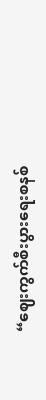“ဈေးကွက်စီးပွားရေးစနစ်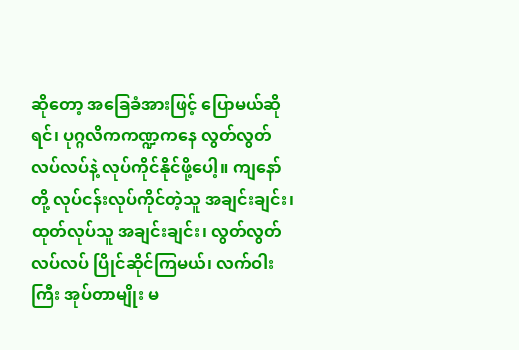ဆိုတော့ အခြေခံအားဖြင့် ပြောမယ်ဆိုရင်၊ ပုဂ္ဂလိကကဏ္ဍကနေ လွတ်လွတ်လပ်လပ်နဲ့ လုပ်ကိုင်နိုင်ဖို့ပေါ့။ ကျနော်တို့ လုပ်ငန်းလုပ်ကိုင်တဲ့သူ အချင်းချင်း၊ ထုတ်လုပ်သူ အချင်းချင်း၊ လွတ်လွတ်လပ်လပ် ပြိုင်ဆိုင်ကြမယ်၊ လက်ဝါးကြီး အုပ်တာမျိုး မ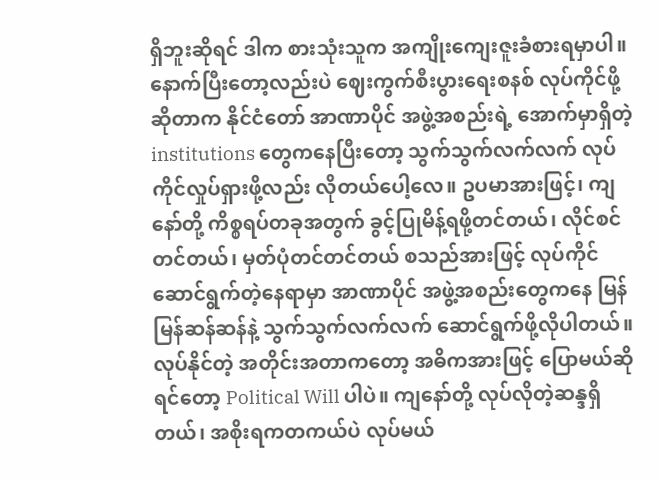ရှိဘူးဆိုရင် ဒါက စားသုံးသူက အကျိုးကျေးဇူးခံစားရမှာပါ။ နောက်ပြီးတော့လည်းပဲ ဈေးကွက်စီးပွားရေးစနစ် လုပ်ကိုင်ဖို့ဆိုတာက နိုင်ငံတော် အာဏာပိုင် အဖွဲ့အစည်းရဲ့ အောက်မှာရှိတဲ့ institutions တွေကနေပြီးတော့ သွက်သွက်လက်လက် လုပ်ကိုင်လှုပ်ရှားဖို့လည်း လိုတယ်ပေါ့လေ။ ဥပမာအားဖြင့်၊ ကျနော်တို့ ကိစ္စရပ်တခုအတွက် ခွင့်ပြုမိန့်ရဖို့တင်တယ်၊ လိုင်စင်တင်တယ်၊ မှတ်ပုံတင်တင်တယ် စသည်အားဖြင့် လုပ်ကိုင်ဆောင်ရွက်တဲ့နေရာမှာ အာဏာပိုင် အဖွဲ့အစည်းတွေကနေ မြန်မြန်ဆန်ဆန်နဲ့ သွက်သွက်လက်လက် ဆောင်ရွက်ဖို့လိုပါတယ်။ လုပ်နိုင်တဲ့ အတိုင်းအတာကတော့ အဓိကအားဖြင့် ပြောမယ်ဆိုရင်တော့ Political Will ပါပဲ။ ကျနော်တို့ လုပ်လိုတဲ့ဆန္ဒရှိတယ်၊ အစိုးရကတကယ်ပဲ လုပ်မယ်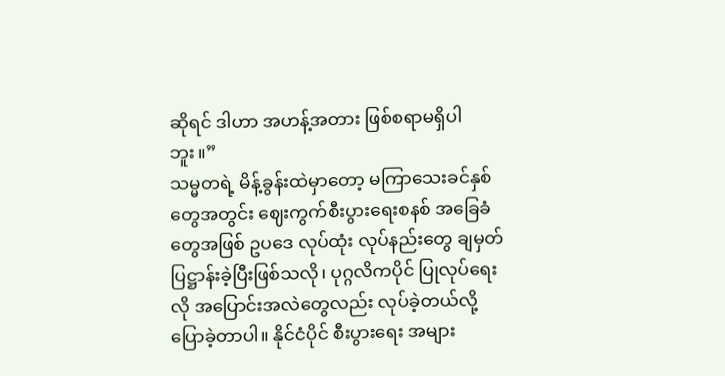ဆိုရင် ဒါဟာ အဟန့်အတား ဖြစ်စရာမရှိပါဘူး။”
သမ္မတရဲ့ မိန့်ခွန်းထဲမှာတော့ မကြာသေးခင်နှစ်တွေအတွင်း ဈေးကွက်စီးပွားရေးစနစ် အခြေခံတွေအဖြစ် ဥပဒေ လုပ်ထုံး လုပ်နည်းတွေ ချမှတ်ပြဋ္ဌာန်းခဲ့ပြီးဖြစ်သလို၊ ပုဂ္ဂလိကပိုင် ပြုလုပ်ရေးလို အပြောင်းအလဲတွေလည်း လုပ်ခဲ့တယ်လို့ ပြောခဲ့တာပါ။ နိုင်ငံပိုင် စီးပွားရေး အများ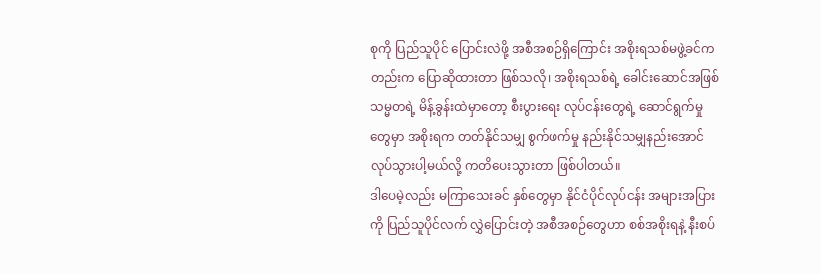စုကို ပြည်သူပိုင် ပြောင်းလဲဖို့ အစီအစဉ်ရှိကြောင်း အစိုးရသစ်မဖွဲ့ခင်ကတည်းက ပြောဆိုထားတာ ဖြစ်သလို၊ အစိုးရသစ်ရဲ့ ခေါင်းဆောင်အဖြစ် သမ္မတရဲ့ မိန့်ခွန်းထဲမှာတော့ စီးပွားရေး လုပ်ငန်းတွေရဲ့ ဆောင်ရွက်မှုတွေမှာ အစိုးရက တတ်နိုင်သမျှ စွက်ဖက်မှု နည်းနိုင်သမျှနည်းအောင် လုပ်သွားပါ့မယ်လို့ ကတိပေးသွားတာ ဖြစ်ပါတယ်။
ဒါပေမဲ့လည်း မကြာသေးခင် နှစ်တွေမှာ နိုင်ငံပိုင်လုပ်ငန်း အများအပြားကို ပြည်သူပိုင်လက် လွှဲပြောင်းတဲ့ အစီအစဉ်တွေဟာ စစ်အစိုးရနဲ့ နီးစပ်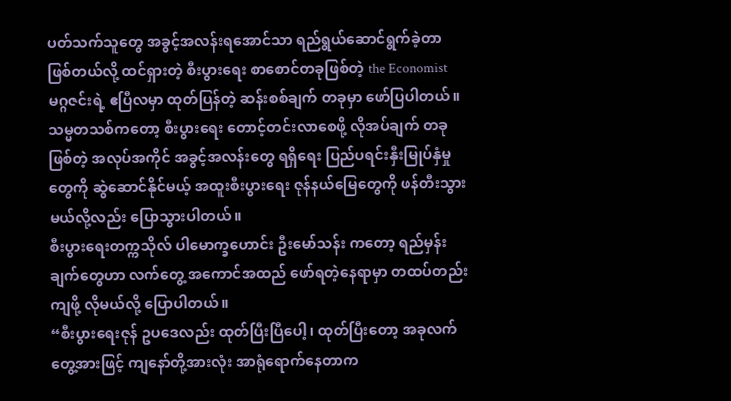ပတ်သက်သူတွေ အခွင့်အလန်းရအောင်သာ ရည်ရွယ်ဆောင်ရွက်ခဲ့တာ ဖြစ်တယ်လို့ ထင်ရှားတဲ့ စီးပွားရေး စာစောင်တခုဖြစ်တဲ့ the Economist မဂ္ဂဇင်းရဲ့ ဧပြီလမှာ ထုတ်ပြန်တဲ့ ဆန်းစစ်ချက် တခုမှာ ဖော်ပြပါတယ်။ သမ္မတသစ်ကတော့ စီးပွားရေး တောင့်တင်းလာစေဖို့ လိုအပ်ချက် တခုဖြစ်တဲ့ အလုပ်အကိုင် အခွင့်အလန်းတွေ ရရှိရေး ပြည်ပရင်းနှီးမြုပ်နှံမှုတွေကို ဆွဲဆောင်နိုင်မယ့် အထူးစီးပွားရေး ဇုန်နယ်မြေတွေကို ဖန်တီးသွားမယ်လို့လည်း ပြောသွားပါတယ်။
စီးပွားရေးတက္ကသိုလ် ပါမောက္ခဟောင်း ဦးမော်သန်း ကတော့ ရည်မှန်းချက်တွေဟာ လက်တွေ့ အကောင်အထည် ဖော်ရတဲ့နေရာမှာ တထပ်တည်းကျဖို့ လိုမယ်လို့ ပြောပါတယ်။
“စီးပွားရေးဇုန် ဥပဒေလည်း ထုတ်ပြီးပြီပေါ့၊ ထုတ်ပြီးတော့ အခုလက်တွေ့အားဖြင့် ကျနော်တို့အားလုံး အာရုံရောက်နေတာက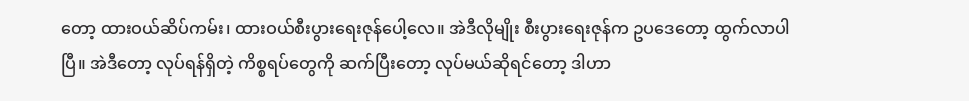တော့ ထားဝယ်ဆိပ်ကမ်း၊ ထားဝယ်စီးပွားရေးဇုန်ပေါ့လေ။ အဲဒီလိုမျိုး စီးပွားရေးဇုန်က ဥပဒေတော့ ထွက်လာပါပြီ။ အဲဒီတော့ လုပ်ရန်ရှိတဲ့ ကိစ္စရပ်တွေကို ဆက်ပြီးတော့ လုပ်မယ်ဆိုရင်တော့ ဒါဟာ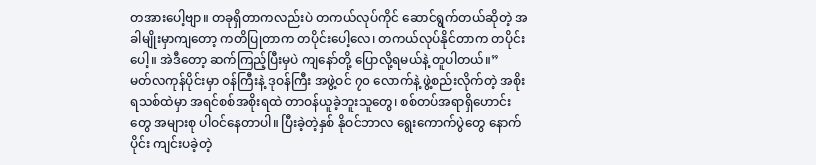တအားပေါ့ဗျာ။ တခုရှိတာကလည်းပဲ တကယ်လုပ်ကိုင် ဆောင်ရွက်တယ်ဆိုတဲ့ အခါမျိုးမှာကျတော့ ကတိပြုတာက တပိုင်းပေါ့လေ၊ တကယ်လုပ်နိုင်တာက တပိုင်းပေါ့။ အဲဒီတော့ ဆက်ကြည့်ပြီးမှပဲ ကျနော်တို့ ပြောလို့ရမယ်နဲ့ တူပါတယ်။”
မတ်လကုန်ပိုင်းမှာ ဝန်ကြီးနဲ့ ဒုဝန်ကြီး အဖွဲ့ဝင် ၇၀ လောက်နဲ့ ဖွဲ့စည်းလိုက်တဲ့ အစိုးရသစ်ထဲမှာ အရင်စစ်အစိုးရထဲ တာဝန်ယူခဲ့ဘူးသူတွေ၊ စစ်တပ်အရာရှိဟောင်းတွေ အများစု ပါဝင်နေတာပါ။ ပြီးခဲ့တဲ့နှစ် နိုဝင်ဘာလ ရွေးကောက်ပွဲတွေ နောက်ပိုင်း ကျင်းပခဲ့တဲ့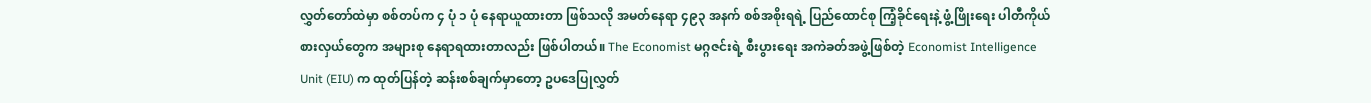လွှတ်တော်ထဲမှာ စစ်တပ်က ၄ ပုံ ၁ ပုံ နေရာယူထားတာ ဖြစ်သလို အမတ်နေရာ ၄၉၃ အနက် စစ်အစိုးရရဲ့ ပြည်ထောင်စု ကြံ့ခိုင်ရေးနဲ့ ဖွံ့ဖြိုးရေး ပါတီကိုယ်စားလှယ်တွေက အများစု နေရာရထားတာလည်း ဖြစ်ပါတယ်။ The Economist မဂ္ဂဇင်းရဲ့ စီးပွားရေး အကဲခတ်အဖွဲ့ဖြစ်တဲ့ Economist Intelligence Unit (EIU) က ထုတ်ပြန်တဲ့ ဆန်းစစ်ချက်မှာတော့ ဥပဒေပြုလွှတ်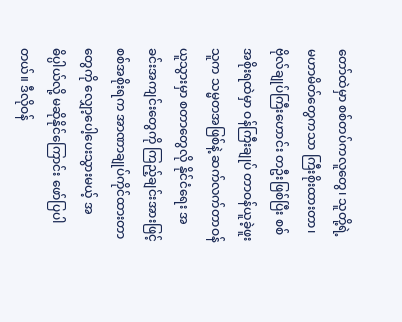တော်ထဲမှာ စစ်တပ်ကလူတွေ၊ သူတို့ရဲ့ မဟာမိတ်တွေကသာ ကြီးစိုးထားတာ၊ ဗိုလ်ချုပ်ကြီးဟောင်း တဦးဖြစ်ပြီး စစ်အစိုးရထဲမှာ ဝန်ကြီးချုပ် တာဝန်ယူခဲ့ဖူးသူက သမ္မတအဖြစ်နဲ့ ဆက်လက်တာဝန်ယူသွားမှာ စတာတွေလို နိုင်ငံရေး အခင်းအကျင်းတွေကို ကြည့်ချင်းအားဖြင့် စစ်အစိုးရက အာဏာချုပ်ကိုင်ထားတာတွေကို လျှော့ပေါ့ပေးသွားမယ့် အဓိပ္ပါယ်လို့ မဆိုနိုင်ကြောင်း ဖော်ပြပါတယ်။ ဒီလိုဝန်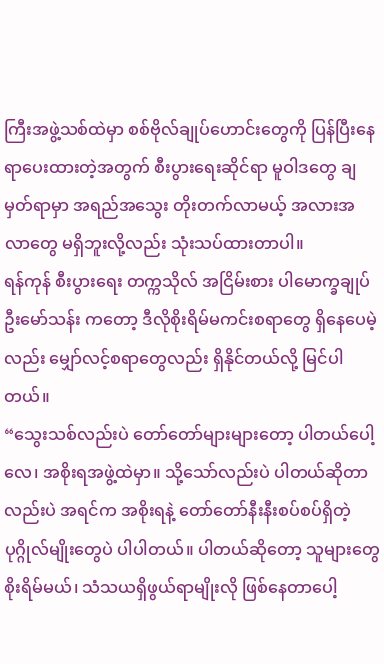ကြီးအဖွဲ့သစ်ထဲမှာ စစ်ဗိုလ်ချုပ်ဟောင်းတွေကို ပြန်ပြီးနေရာပေးထားတဲ့အတွက် စီးပွားရေးဆိုင်ရာ မူဝါဒတွေ ချမှတ်ရာမှာ အရည်အသွေး တိုးတက်လာမယ့် အလားအလာတွေ မရှိဘူးလို့လည်း သုံးသပ်ထားတာပါ။
ရန်ကုန် စီးပွားရေး တက္ကသိုလ် အငြိမ်းစား ပါမောက္ခချုပ် ဦးမော်သန်း ကတော့ ဒီလိုစိုးရိမ်မကင်းစရာတွေ ရှိနေပေမဲ့လည်း မျှော်လင့်စရာတွေလည်း ရှိနိုင်တယ်လို့ မြင်ပါတယ်။
“သွေးသစ်လည်းပဲ တော်တော်များများတော့ ပါတယ်ပေါ့လေ၊ အစိုးရအဖွဲ့ထဲမှာ။ သို့သော်လည်းပဲ ပါတယ်ဆိုတာလည်းပဲ အရင်က အစိုးရနဲ့ တော်တော်နီးနီးစပ်စပ်ရှိတဲ့ ပုဂ္ဂိုလ်မျိုးတွေပဲ ပါပါတယ်။ ပါတယ်ဆိုတော့ သူများတွေ စိုးရိမ်မယ်၊ သံသယရှိဖွယ်ရာမျိုးလို ဖြစ်နေတာပေါ့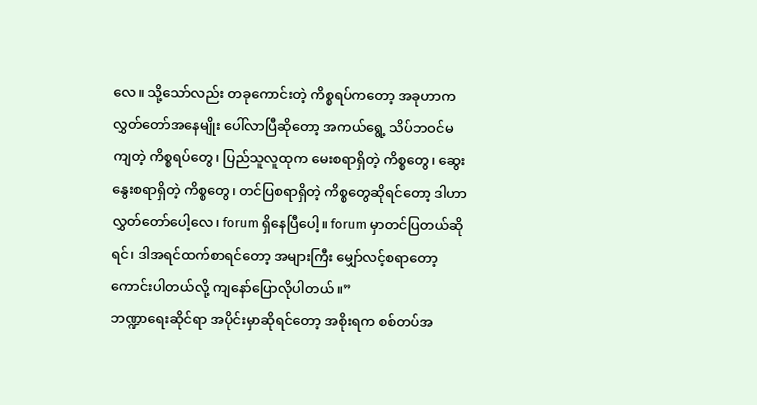လေ။ သို့သော်လည်း တခုကောင်းတဲ့ ကိစ္စရပ်ကတော့ အခုဟာက လွှတ်တော်အနေမျိုး ပေါ်လာပြီဆိုတော့ အကယ်ရွေ့ သိပ်ဘဝင်မကျတဲ့ ကိစ္စရပ်တွေ၊ ပြည်သူလူထုက မေးစရာရှိတဲ့ ကိစ္စတွေ၊ ဆွေးနွေးစရာရှိတဲ့ ကိစ္စတွေ၊ တင်ပြစရာရှိတဲ့ ကိစ္စတွေဆိုရင်တော့ ဒါဟာ လွှတ်တော်ပေါ့လေ၊ forum ရှိနေပြီပေါ့။ forum မှာတင်ပြတယ်ဆိုရင်၊ ဒါအရင်ထက်စာရင်တော့ အများကြီး မျှော်လင့်စရာတော့ ကောင်းပါတယ်လို့ ကျနော်ပြောလိုပါတယ်။”
ဘဏ္ဍာရေးဆိုင်ရာ အပိုင်းမှာဆိုရင်တော့ အစိုးရက စစ်တပ်အ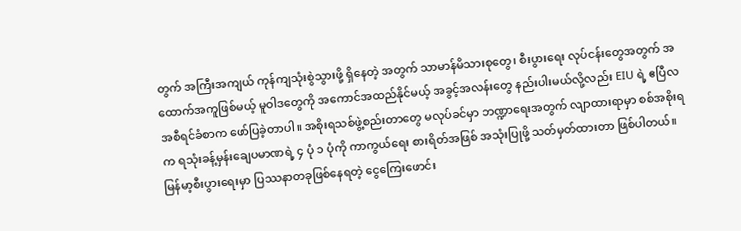တွက် အကြီးအကျယ် ကုန်ကျသုံးစွဲသွားဖို့ ရှိနေတဲ့ အတွက် သာမာန်မိသားစုတွေ၊ စီးပွားရေး လုပ်ငန်းတွေအတွက် အထောက်အကူဖြစ်မယ့် မူဝါဒတွေကို အကောင်အထည်နိုင်မယ့် အခွင့်အလန်းတွေ နည်းပါးမယ်လို့လည်း EIU ရဲ့ ဧပြီလအစီရင်ခံစာက ဖော်ပြခဲ့တာပါ။ အစိုးရသစ်ဖွဲ့စည်းတာတွေ မလုပ်ခင်မှာ ဘဏ္ဍာရေးအတွက် လျာထားရာမှာ စစ်အစိုးရက ရသုံးခန့်မှန်းချေပမာဏရဲ့ ၄ ပုံ ၁ ပုံကို ကာကွယ်ရေး စားရိတ်အဖြစ် အသုံးပြုဖို့ သတ်မှတ်ထားတာ ဖြစ်ပါတယ်။ မြန်မာ့စီးပွားရေးမှာ ပြဿနာတခုဖြစ်နေရတဲ့ ငွေကြေးဖောင်း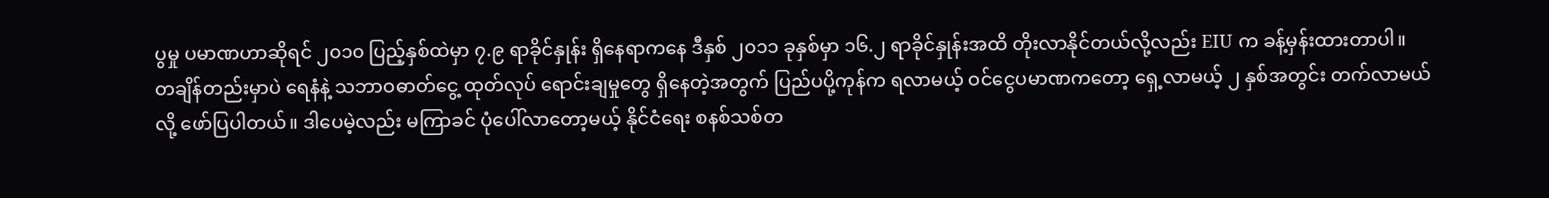ပွမှု ပမာဏဟာဆိုရင် ၂၀၁၀ ပြည့်နှစ်ထဲမှာ ၇.၉ ရာခိုင်နှုန်း ရှိနေရာကနေ ဒီနှစ် ၂၀၁၁ ခုနှစ်မှာ ၁၆.၂ ရာခိုင်နှုန်းအထိ တိုးလာနိုင်တယ်လို့လည်း EIU က ခန့်မှန်းထားတာပါ။
တချိန်တည်းမှာပဲ ရေနံနဲ့ သဘာဝဓာတ်ငွေ့ ထုတ်လုပ် ရောင်းချမှုတွေ ရှိနေတဲ့အတွက် ပြည်ပပို့ကုန်က ရလာမယ့် ဝင်ငွေပမာဏကတော့ ရှေ့လာမယ့် ၂ နှစ်အတွင်း တက်လာမယ်လို့ ဖော်ပြပါတယ်။ ဒါပေမဲ့လည်း မကြာခင် ပုံပေါ်လာတော့မယ့် နိုင်ငံရေး စနစ်သစ်တ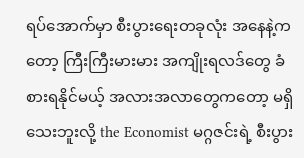ရပ်အောက်မှာ စီးပွားရေးတခုလုံး အနေနဲ့ကတော့ ကြီးကြီးမားမား အကျိုးရလဒ်တွေ ခံစားရနိုင်မယ့် အလားအလာတွေကတော့ မရှိသေးဘူးလို့ the Economist မဂ္ဂဇင်းရဲ့ စီးပွား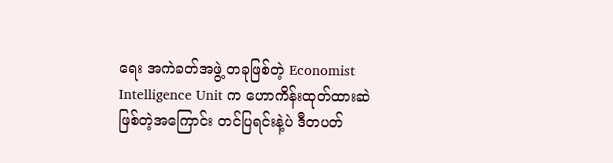ရေး အကဲခတ်အဖွဲ့ တခုဖြစ်တဲ့ Economist Intelligence Unit က ဟောကိန်းထုတ်ထားဆဲ ဖြစ်တဲ့အကြောင်း တင်ပြရင်းနဲ့ပဲ ဒီတပတ်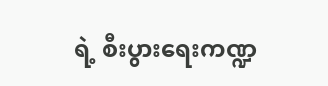ရဲ့ စီးပွားရေးကဏ္ဍ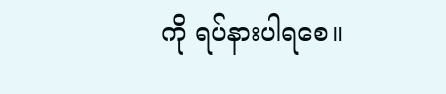ကို ရပ်နားပါရစေ။